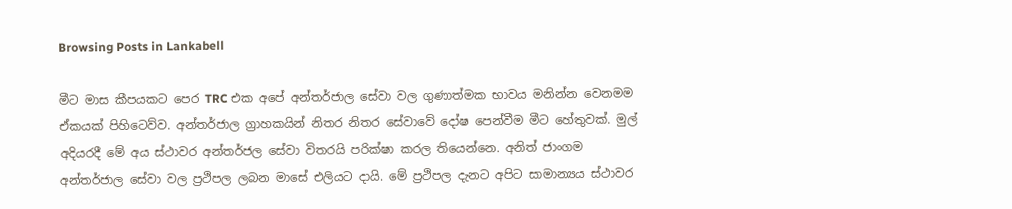Browsing Posts in Lankabell

මීට මාස කීපයකට පෙර TRC එක අපේ අන්තර්ජාල සේවා වල ගුණාත්මක භාවය මනින්න වෙනමම ඒකයක් පිහිටෙව්ව. අන්තර්ජාල ග්‍රාහකයින් නිතර නිතර සේවාවේ දෝෂ පෙන්වීම මීට හේතුවක්. මුල් අදියරදී මේ අය ස්ථාවර අන්තර්ජල සේවා විතරයි පරික්ෂා කරල තියෙන්නෙ. අනිත් ජාංගම අන්තර්ජාල සේවා වල ප්‍රථිපල ලබන මාසේ එලියට දායි. මේ ප්‍රථිපල දැනට අපිට සාමාන්‍යය ස්ථාවර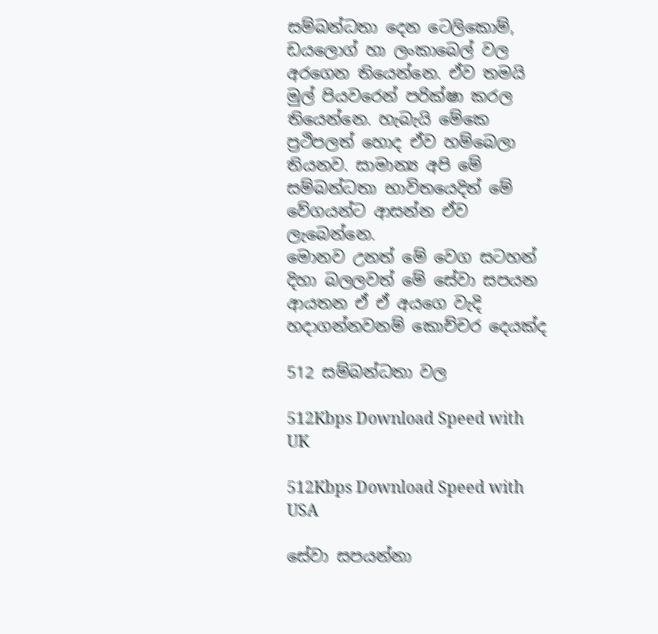සම්බන්ධතා දෙන ටෙලිකොම්, ඩයලොග් හා ලංකාබෙල් වල අරගෙන තියෙන්නෙ. ඒව තමයි මුල් පියවරෙන් පරික්ෂා කරල තියෙන්නෙ. හැබැයි මේකෙ ප්‍රථිපලත් හොද ඒව හම්බෙලා තියනව. සාමාන්‍ය අපි මේ සම්බන්ධතා භාවිතයෙදිත් මේ වේගයන්ට ආසන්න ඒව ලැබෙන්නෙ.
මොනව උනත් මේ වෙග සටහන් දිහා බලලවත් මේ සේවා සපයන ආයතන ඒ ඒ අයගෙ වැදි හදාගන්නවනම් කොච්චර දෙයක්ද

512 සම්බන්ධතා වල

512Kbps Download Speed with UK

512Kbps Download Speed with USA

සේවා සපයන්නා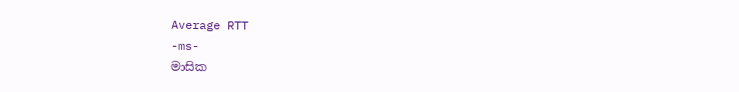Average RTT
-ms-
මාසික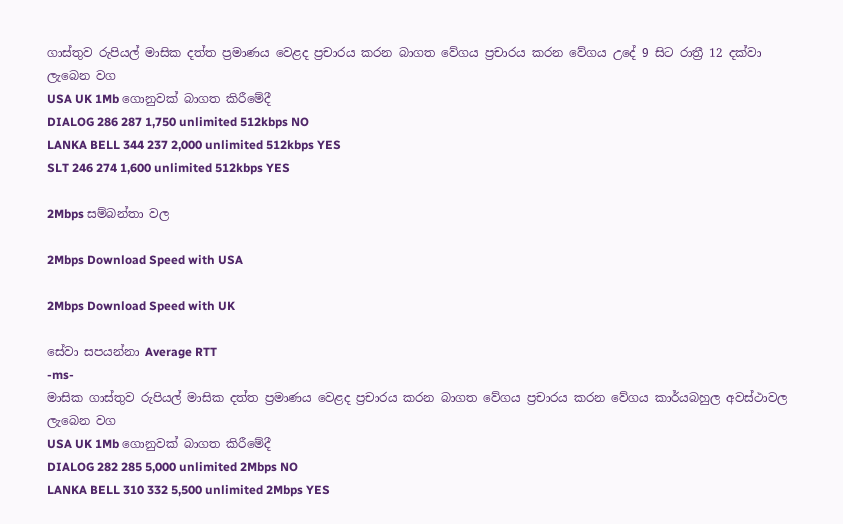ගාස්තුව රුපියල් මාසික දත්ත ප්‍රමාණය වෙළද ප්‍රචාරය කරන බාගත වේගය ප්‍රචාරය කරන වේගය උදේ 9 සිට රාත්‍රී 12 දක්වා ලැබෙන වග
USA UK 1Mb ගොනුවක් බාගත කිරීමේදී
DIALOG 286 287 1,750 unlimited 512kbps NO
LANKA BELL 344 237 2,000 unlimited 512kbps YES
SLT 246 274 1,600 unlimited 512kbps YES

2Mbps සම්බන්තා වල

2Mbps Download Speed with USA

2Mbps Download Speed with UK

සේවා සපයන්නා Average RTT
-ms-
මාසික ගාස්තුව රුපියල් මාසික දත්ත ප්‍රමාණය වෙළද ප්‍රචාරය කරන බාගත වේගය ප්‍රචාරය කරන වේගය කාර්යබහුල අවස්ථාවල ලැබෙන වග
USA UK 1Mb ගොනුවක් බාගත කිරීමේදී
DIALOG 282 285 5,000 unlimited 2Mbps NO
LANKA BELL 310 332 5,500 unlimited 2Mbps YES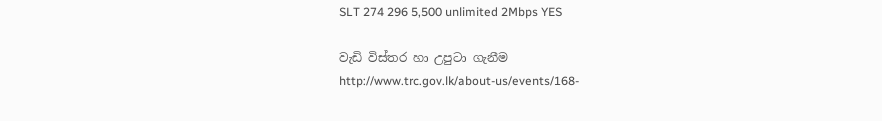SLT 274 296 5,500 unlimited 2Mbps YES

වැඩි විස්තර හා උපුටා ගැනීම
http://www.trc.gov.lk/about-us/events/168-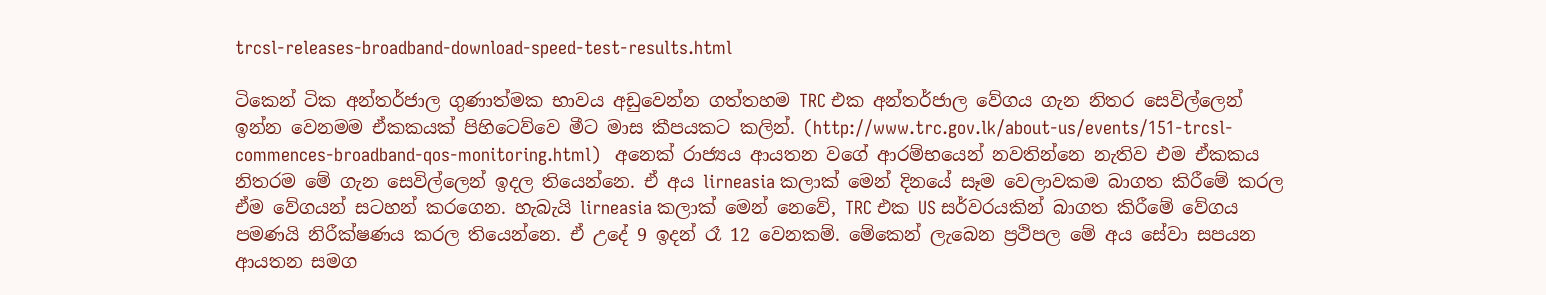trcsl-releases-broadband-download-speed-test-results.html

ටිකෙන් ටික අන්තර්ජාල ගුණාත්මක භාවය අඩුවෙන්න ගත්තහම TRC එක අන්තර්ජාල වේගය ගැන නිතර සෙවිල්ලෙන් ඉන්න වෙනමම ඒකකයක් පිහිටෙව්වෙ මීට මාස කීපයකට කලින්. (http://www.trc.gov.lk/about-us/events/151-trcsl-commences-broadband-qos-monitoring.html)   අනෙක් රාජ්‍යය ආයතන වගේ ආරම්භයෙන් නවතින්නෙ නැතිව එම ඒකකය නිතරම මේ ගැන සෙවිල්ලෙන් ඉදල තියෙන්නෙ. ඒ අය lirneasia කලාක් මෙන් දිනයේ සෑම වෙලාවකම බාගත කිරීමේ කරල ඒම වේගයන් සටහන් කරගෙන. හැබැයි lirneasia කලාක් මෙන් නෙවේ, TRC එක US සර්වරයකින් බාගත කිරීමේ වේගය පමණයි නිරීක්ෂණය කරල තියෙන්නෙ. ඒ උදේ 9 ඉදන් රෑ 12 වෙනකම්. මේකෙන් ලැබෙන ප්‍රථිපල මේ අය සේවා සපයන ආයතන සමග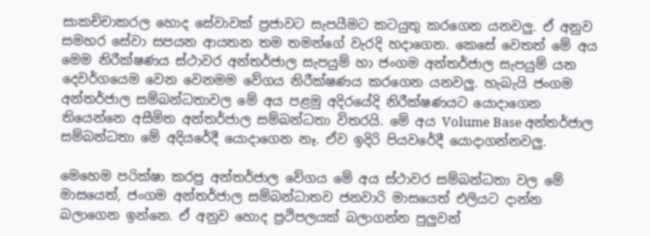සාකච්චාකරල හොද සේවාවක් ප්‍රජාවට සැපයීමට කටයුතු කරගෙන යනවලු. ඒ අනුව සමහර සේවා සපයන ආයතන තම තමන්ගේ වැරදි හදාගෙන. කෙසේ වෙතත් මේ අය මෙම නිරීක්ෂණය ස්ථාවර අන්තර්ජාල සැපයුම් හා ජංගම අන්තර්ජාල සැපයුම් යන දෙවර්ගයෙම වෙන වෙනමම වේගය නිරීක්ෂණය කරගෙන යනවලු. හැබැයි ජංගම අන්තර්ජාල සම්බන්ධතාවල මේ අය පළමු අදිරයේදි නිරීක්ෂණයට යොදාගෙන තියෙන්නෙ අසීමිත අන්තර්ජාල සම්බන්ධතා විතරයි. මේ අය Volume Base අන්තර්ජාල සම්බන්ධතා මේ අදියරේදී යොදාගෙන නෑ. ඒව ඉදිරි පියවරේදී යොදාගන්නවලු.

මෙහෙම පරික්ෂා කරපු අන්තර්ජාල වේගය මේ අය ස්ථාවර සම්බන්ධතා වල මේ මාසයෙත්, ජංගම අන්තර්ජාල සම්බන්ධාතව ජනවාරි මාසයෙත් එලියට දාන්න බලාගෙන ඉන්නෙ. ඒ අනුව හොද ප්‍රථිපලයක් බලාගන්න පුලුවන්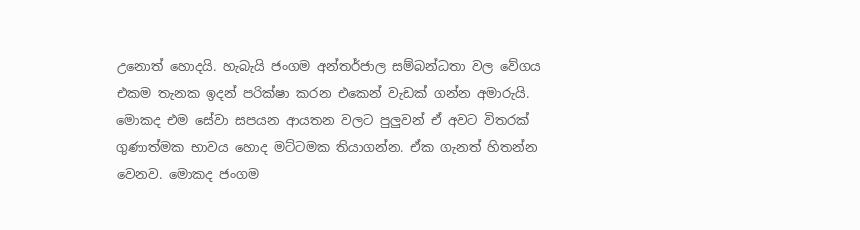උනොත් හොදයි. හැබැයි ජංගම අන්තර්ජාල සම්බන්ධතා වල වේගය එකම තැනක ඉදන් පරික්ෂා කරන එකෙන් වැඩක් ගන්න අමාරුයි. මොකද එම සේවා සපයන ආයතන වලට පුලුවන් ඒ අවට විතරක් ගුණාත්මක භාවය හොද මට්ටමක තියාගන්න. ඒක ගැනත් හිතන්න වෙනව. මොකද ජංගම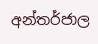අන්තර්ජාල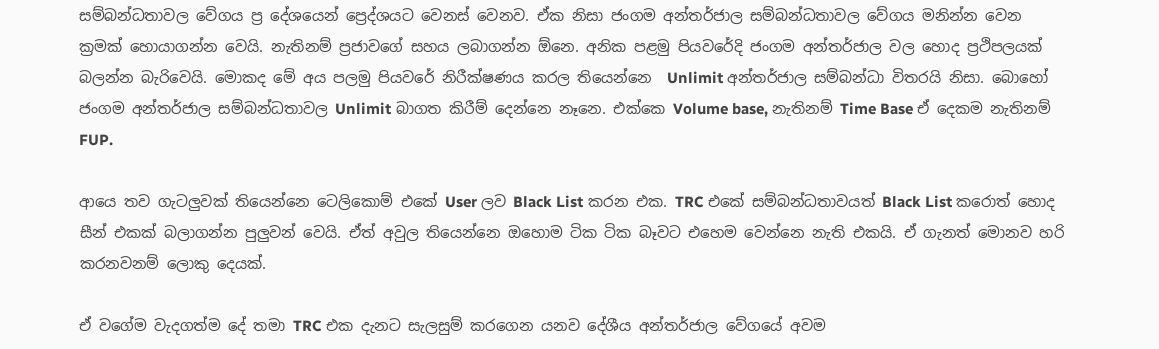සම්බන්ධතාවල වේගය ප්‍ර දේශයෙන් ප්‍රෙද්ශයට වෙනස් වෙනව. ඒක නිසා ජංගම අන්තර්ජාල සම්බන්ධතාවල වේගය මනින්න වෙන  ක්‍රමක් හොයාගන්න වෙයි. නැතිනම් ප්‍රජාවගේ සහය ලබාගන්න ඕනෙ. අනික පළමු පියවරේදි ජංගම අන්තර්ජාල වල හොද ප්‍රථිපලයක් බලන්න බැරිවෙයි. මොකද මේ අය පලමු පියවරේ නිරීක්ෂණය කරල තියෙන්නෙ  Unlimit අන්තර්ජාල සම්බන්ධා විතරයි නිසා. බොහෝ ජංගම අන්තර්ජාල සම්බන්ධතාවල Unlimit බාගත කිරීම් දෙන්නෙ නෑනෙ. එක්කෙ Volume base, නැතිනම් Time Base ඒ දෙකම නැතිනම් FUP.

ආයෙ තව ගැටලුවක් තියෙන්නෙ ටෙලිකොම් එකේ User ලව Black List කරන එක. TRC එකේ සම්බන්ධතාවයත් Black List කරොත් හොද සීන් එකක් බලාගන්න පුලුවන් වෙයි. ඒත් අවුල තියෙන්නෙ ඔහොම ටික ටික බෑවට එහෙම වෙන්නෙ නැති එකයි. ඒ ගැනත් මොනව හරි කරනවනම් ලොකු දෙයක්.

ඒ වගේම වැදගත්ම දේ තමා TRC එක දැනට සැලසුම් කරගෙන යනව දේශීය අන්තර්ජාල වේගයේ අවම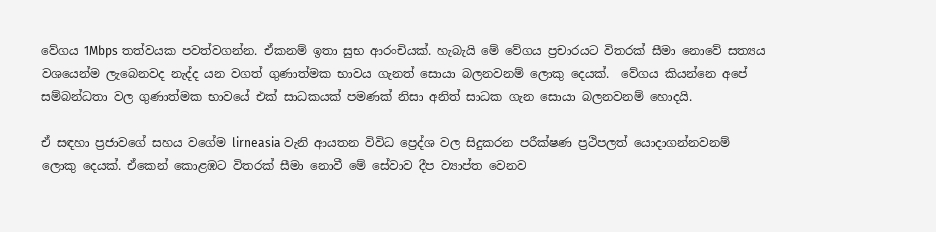වේගය 1Mbps තත්වයක පවත්වගන්න. ඒකනම් ඉතා සුභ ආරංචියක්. හැබැයි මේ වේගය ප්‍රචාරයට විතරක් සීමා නොවේ සත්‍යය වශයෙන්ම ලැබෙනවද නැද්ද යන වගත් ගුණාත්මක භාවය ගැනත් සොයා බලනවනම් ලොකු දෙයක්.  වේගය කියන්නෙ අපේ සම්බන්ධතා වල ගුණාත්මක භාවයේ එක් සාධකයක් පමණක් නිසා අනිත් සාධක ගැන සොයා බලනවනම් හොදයි.

ඒ සඳහා ප්‍රජාවගේ සහය වගේම lirneasia වැනි ආයතන විවිධ ප්‍රෙද්ශ වල සිදුකරන පරීක්ෂණ ප්‍රථිපලත් යොදාගන්නවනම් ලොකු දෙයක්. ඒකෙන් කොළඹට විතරක් සීමා නොවී මේ සේවාව දීප ව්‍යාප්ත වෙනව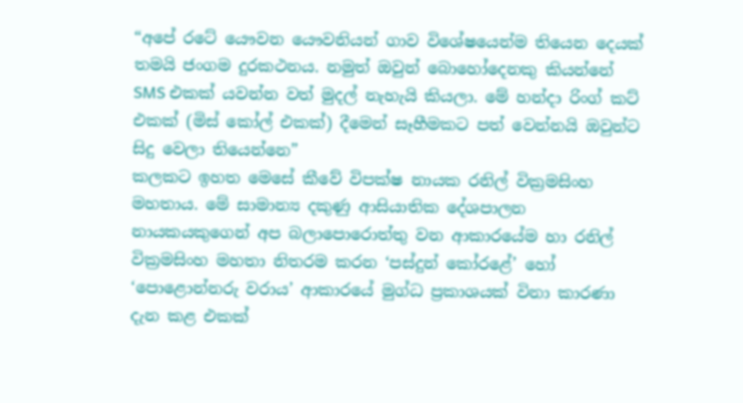“අපේ රටේ යෞවන යෞවනියන් ගාව විශේෂයෙන්ම තියෙන දෙයක් තමයි ජංගම දුරකථනය. නමුත් ඔවුන් බොහෝදෙනකු කියන්නේ SMS එකක් යවන්න වත් මුදල් නැහැයි කියලා. මේ හන්දා රිංග් කට් එකක් (මිස් කෝල් එකක්) දීමෙන් සෑහීමකට පත් වෙන්නයි ඔවුන්ට සිදු වෙලා තියෙන්නෙ”
කලකට ඉහත මෙසේ කීවේ විපක්ෂ නායක රනිල් වික්‍රමසිංහ මහතාය. මේ සාමාන්‍ය දකුණු ආසියාතික දේශපාලන නායකයකුගෙන් අප බලාපොරොත්තු වන ආකාරයේම හා රනිල් වික්‍රමසිංහ මහතා නිතරම කරන ‘පස්දුන් කෝරළේ’ හෝ ‘පොළොන්නරු වරාය’ ආකාරයේ මුග්ධ ප්‍රකාශයක් විනා කාරණා දැන කළ එකක්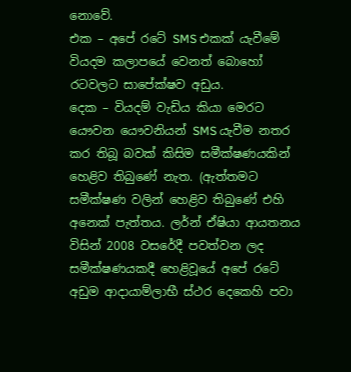නොවේ.
එක – අපේ රටේ SMS එකක් යැවීමේ වියදම කලාපයේ වෙනත් බොහෝ රටවලට සාපේක්ෂව අඩුය.
දෙක – වියදම් වැඩිය කියා මෙරට යෞවන යෞවනියන් SMS යැවීම නතර කර තිබූ බවක් කිසිම සමීක්ෂණයකින් හෙළිව තිබුණේ නැත. (ඇත්තමට සමීක්ෂණ වලින් හෙළිව තිබුණේ එහි අනෙක් පැත්තය. ලර්න් ඒෂියා ආයතනය විසින් 2008 වසරේදී පවත්වන ලද සමීක්ෂණයකදී හෙළිවූයේ අපේ රටේ අඩුම ආදායාම්ලාභී ස්ථර දෙකෙහි පවා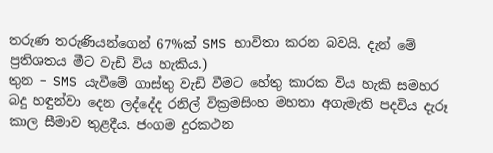තරුණ තරුණියන්ගෙන් 67%ක් SMS භාවිතා කරන බවයි. දැන් මේ ප්‍රතිශතය මීට වැඩි විය හැකිය.)
තුන – SMS යැවීමේ ගාස්තු වැඩි වීමට හේතු කාරක විය හැකි සමහර බදු හඳුන්වා දෙන ලද්දේද රනිල් වික්‍රමසිංහ මහතා අගැමැති පදවිය දැරූ කාල සීමාව තුළදීය. ජංගම දුරකථන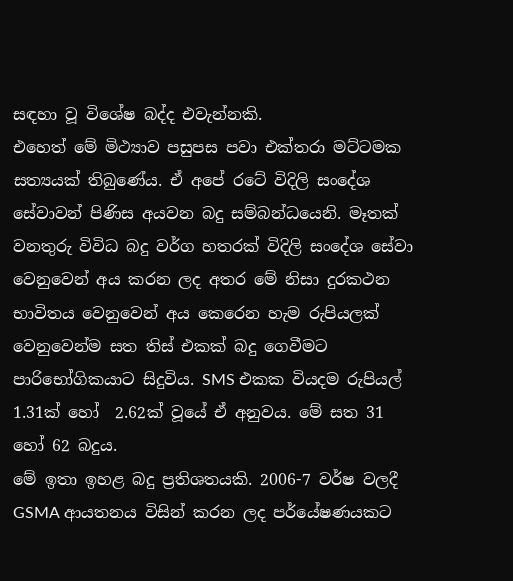සඳහා වූ විශේෂ බද්ද එවැන්නකි.
එහෙත් මේ මිථ්‍යාව පසුපස පවා එක්තරා මට්ටමක සත්‍යයක් තිබුණේය. ඒ අපේ රටේ විදිලි සංදේශ සේවාවන් පිණිස අයවන බදු සම්බන්ධයෙනි. මෑතක් වනතුරු විවිධ බදු වර්ග හතරක් විදිලි සංදේශ සේවා වෙනුවෙන් අය කරන ලද අතර මේ නිසා දුරකථන භාවිතය වෙනුවෙන් අය කෙරෙන හැම රුපියලක් වෙනුවෙන්ම සත තිස් එකක් බදු ගෙවීමට පාරිභෝගිකයාට සිදුවිය. SMS එකක වියදම රුපියල් 1.31ක් හෝ  2.62ක් වූයේ ඒ අනුවය. මේ සත 31 හෝ 62 බදුය.
මේ ඉතා ඉහළ බදු ප්‍රතිශතයකි. 2006-7 වර්ෂ වලදී GSMA ආයතනය විසින් කරන ලද පර්යේෂණයකට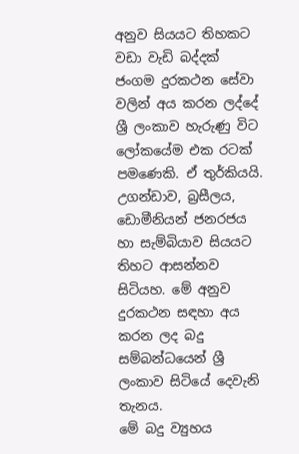අනුව සියයට තිහකට වඩා වැඩි බද්දක් ජංගම දුරකථන සේවා වලින් අය කරන ලද්දේ ශ්‍රී ලංකාව හැරුණු විට ලෝකයේම එක රටක් පමණෙකි. ඒ තුර්කියයි. උගන්ඩාව, බ්‍රසීලය, ඩොමීනියන් ජනරජය හා සැම්බියාව සියයට තිහට ආසන්නව සිටියහ. මේ අනුව දුරකථන සඳහා අය කරන ලද බදු සම්බන්ධයෙන් ශ්‍රී ලංකාව සිටියේ දෙවැනි තැනය.
මේ බදු ව්‍යුහය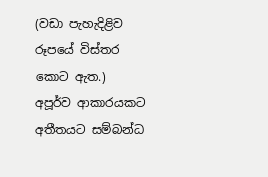(වඩා පැහැදිළිව රූපයේ විස්තර කොට ඇත.) අපූර්ව ආකාරයකට අතීතයට සම්බන්ධ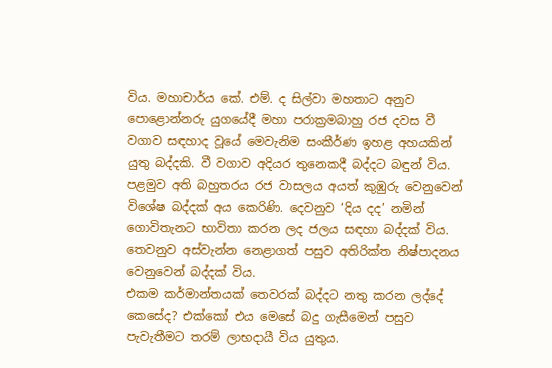විය. මහාචාර්ය කේ. එම්. ද සිල්වා මහතාට අනුව පොළොන්නරු යුගයේදී මහා පරාක්‍රමබාහු රජ දවස වී වගාව සඳහාද වූයේ මෙවැනිම සංකීර්ණ ඉහළ අහයකින් යුතු බද්දකි. වී වගාව අදියර තුනෙකදී බද්දට බඳුන් විය. පළමුව අති බහුතරය රජ වාසලය අයත් කුඹුරු වෙනුවෙන් විශේෂ බද්දක් අය කෙරිණි. දෙවනුව ‘දිය දද’ නමින් ගොවිතැනට භාවිතා කරන ලද ජලය සඳහා බද්දක් විය. තෙවනුව අස්වැන්න නෙළාගත් පසුව අතිරික්ත නිෂ්පාදනය වෙනුවෙන් බද්දක් විය.
එකම කර්මාන්තයක් තෙවරක් බද්දට නතු කරන ලද්දේ කෙසේද? එක්කෝ එය මෙසේ බදු ගැසීමෙන් පසුව පැවැතීමට තරම් ලාභදායී විය යුතුය.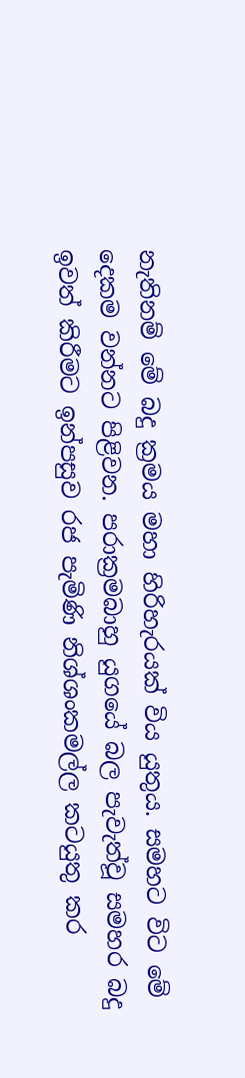නැතිනම් මේ බදු ක්‍රමය මහා හිරිහැරයක් විය යුතුය. සමහට විට මේ දෙකම වන්නට පිළිවන. පරාක්‍රමබාහු යුගයේ බල පැවැත්වූ සමහර බදු ඉවත් කිරීමට ඉන්පසුව රජ පැමිණි නිශ්ශංකමල්ල කටයුතු කර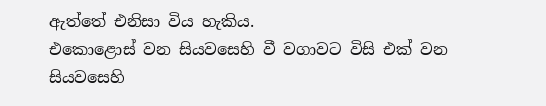ඇත්තේ එනිසා විය හැකිය.
එකොළොස් වන සියවසෙහි වී වගාවට විසි එක් වන සියවසෙහි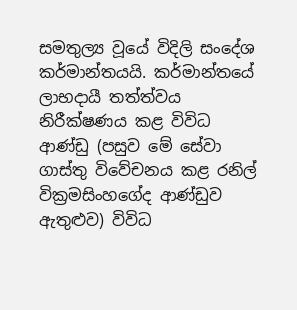සමතුල්‍ය වූයේ විදිලි සංදේශ කර්මාන්තයයි. කර්මාන්තයේ ලාභදායී තත්ත්වය නිරීක්ෂණය කළ විවිධ ආණ්ඩු (පසුව මේ සේවා ගාස්තු විවේචනය කළ රනිල් වික්‍රමසිංහගේද ආණ්ඩුව ඇතුළුව) විවිධ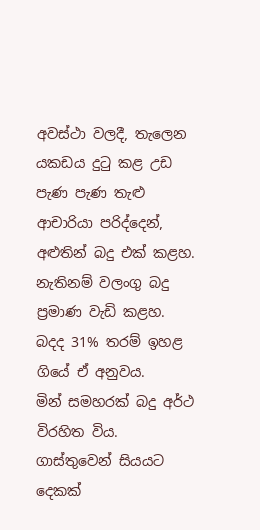අවස්ථා වලදී, තැලෙන යකඩය දුටු කළ උඩ පැණ පැණ තැළු ආචාරියා පරිද්දෙන්, අළුතින් බදු එක් කළහ. නැතිනම් වලංගු බදු ප්‍රමාණ වැඩි කළහ. බදද 31% තරම් ඉහළ ගියේ ඒ අනුවය.
මින් සමහරක් බදු අර්ථ විරහිත විය. ගාස්තුවෙන් සියයට දෙකක්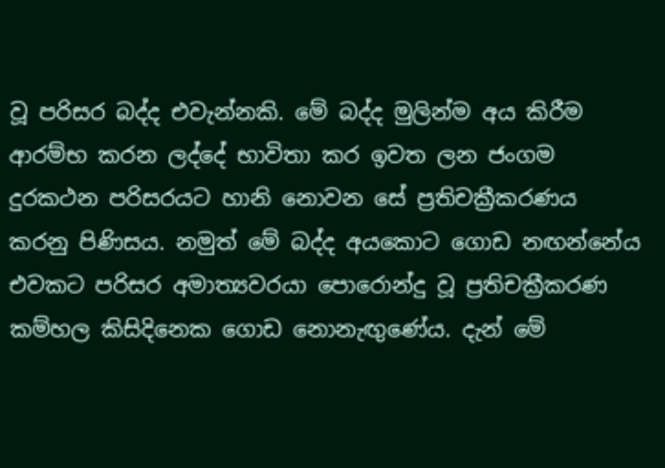වූ පරිසර බද්ද එවැන්නකි. මේ බද්ද මුලින්ම අය කිරීම ආරම්භ කරන ලද්දේ භාවිතා කර ඉවත ලන ජංගම දුරකථන පරිසරයට හානි නොවන සේ ප්‍රතිචක්‍රීකරණය කරනු පිණිසය. නමුත් මේ බද්ද අයකොට ගොඩ නඟන්නේය එවකට පරිසර අමාත්‍යවරයා පොරොන්දු වූ ප්‍රතිචක්‍රීකරණ කම්හල කිසිදිනෙක ගොඩ නොනැඟුණේය. දැන් මේ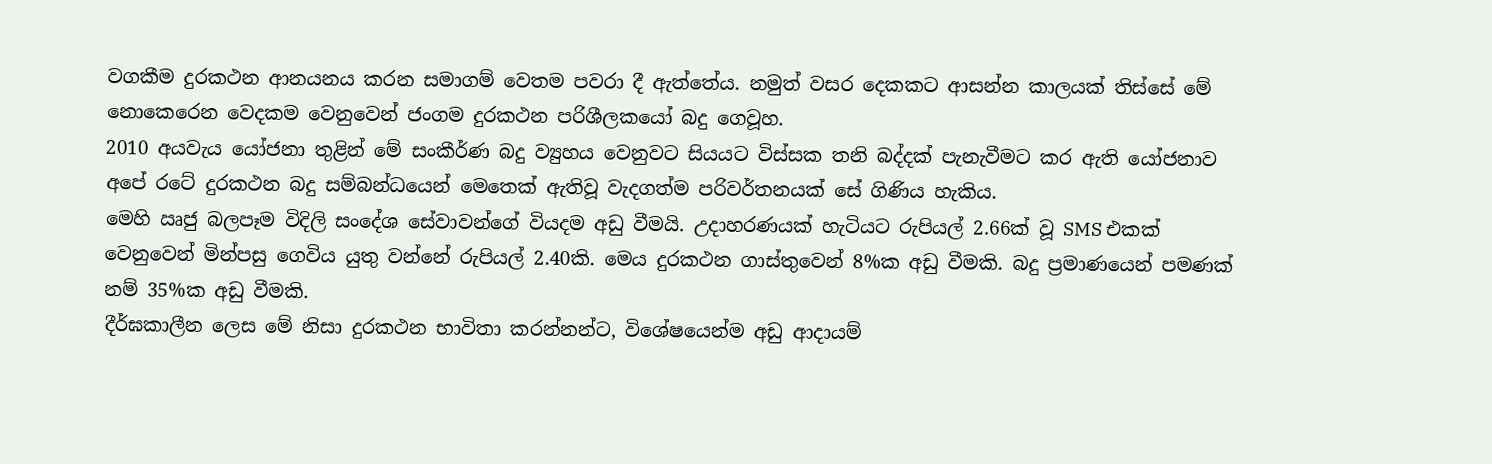වගකීම දුරකථන ආනයනය කරන සමාගම් වෙතම පවරා දී ඇත්තේය. නමුත් වසර දෙකකට ආසන්න කාලයක් තිස්සේ මේ නොකෙරෙන වෙදකම වෙනුවෙන් ජංගම දුරකථන පරිශීලකයෝ බදු ගෙවූහ.
2010 අයවැය යෝජනා තුළින් මේ සංකීර්ණ බදු ව්‍යුහය වෙනුවට සියයට විස්සක තනි බද්දක් පැනැවීමට කර ඇති යෝජනාව අපේ රටේ දුරකථන බදු සම්බන්ධයෙන් මෙතෙක් ඇතිවූ වැදගත්ම පරිවර්තනයක් සේ ගිණිය හැකිය.
මෙහි ඍජු බලපෑම විදිලි සංදේශ සේවාවන්ගේ වියදම අඩු වීමයි. උදාහරණයක් හැටියට රුපියල් 2.66ක් වූ SMS එකක් වෙනුවෙන් මින්පසු ගෙවිය යුතු වන්නේ රුපියල් 2.40කි. මෙය දුරකථන ගාස්තුවෙන් 8%ක අඩු වීමකි. බදු ප්‍රමාණයෙන් පමණක් නම් 35%ක අඩු වීමකි.
දීර්ඝකාලීන ලෙස මේ නිසා දුරකථන භාවිතා කරන්නන්ට, විශේෂයෙන්ම අඩු ආදායම්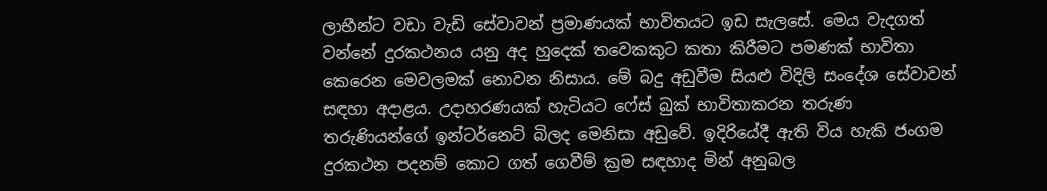ලාභීන්ට වඩා වැඩි සේවාවන් ප්‍රමාණයක් භාවිතයට ඉඩ සැලසේ. මෙය වැදගත් වන්නේ දුරකථනය යනු අද හුදෙක් තවෙකකුට කතා කිරීමට පමණක් භාවිතා කෙරෙන මෙවලමක් නොවන නිසාය. මේ බදු අඩුවීම සියළු විදිලි සංදේශ සේවාවන් සඳහා අදාළය. උදාහරණයක් හැටියට ෆේස් බුක් භාවිතාකරන තරුණ තරුණියන්ගේ ඉන්ටර්නෙට් බිලද මෙනිසා අඩුවේ. ඉදිරියේදී ඇති විය හැකි ජංගම දුරකථන පදනම් කොට ගත් ගෙවීම් ක්‍රම සඳහාද මින් අනුබල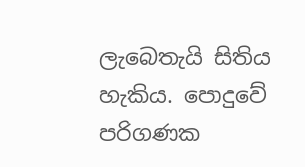ලැබෙතැයි සිතිය හැකිය. පොදුවේ පරිගණක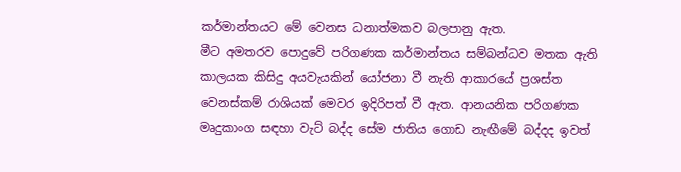කර්මාන්තයට මේ වෙනස ධනාත්මකව බලපානු ඇත.
මීට අමතරව පොදුවේ පරිගණක කර්මාන්තය සම්බන්ධව මතක ඇති කාලයක කිසිදු අයවැයකින් යෝජනා වී නැති ආකාරයේ ප්‍රශස්ත වෙනස්කම් රාශියක් මෙවර ඉදිරිපත් වී ඇත. ආනයනික පරිගණක මෘදුකාංග සඳහා වැට් බද්ද සේම ජාතිය ගොඩ නැඟීමේ බද්දද ඉවත්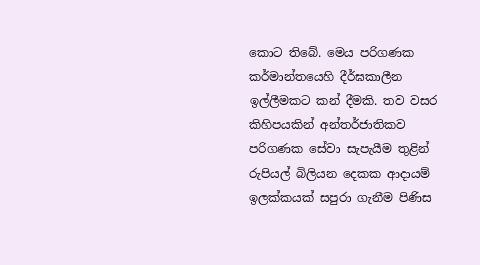කොට තිබේ. මෙය පරිගණක කර්මාන්තයෙහි දීර්ඝකාලීන ඉල්ලීමකට කන් දීමකි. තව වසර කිහිපයකින් අන්තර්ජාතිකව පරිගණක සේවා සැපැයීම තුළින් රුපියල් බිලියන දෙකක ආදායම් ඉලක්කයක් සපුරා ගැනීම පිණිස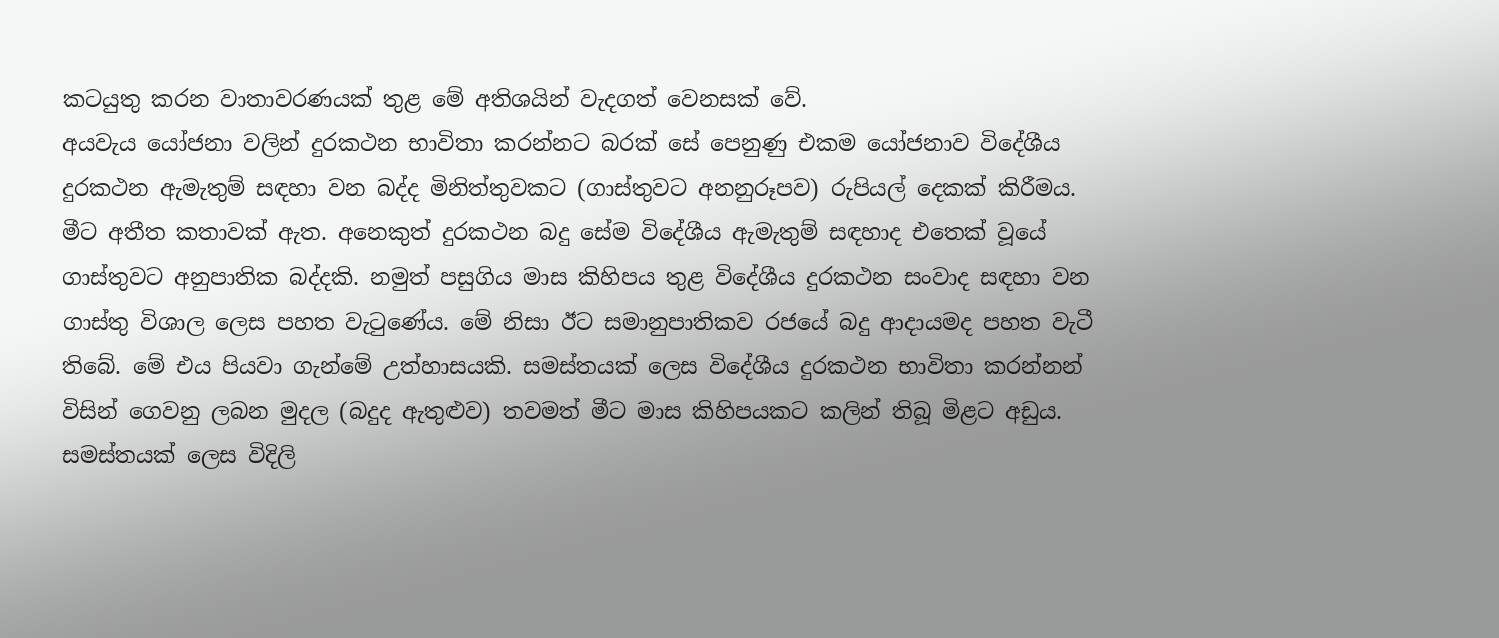කටයුතු කරන වාතාවරණයක් තුළ මේ අතිශයින් වැදගත් වෙනසක් වේ.
අයවැය යෝජනා වලින් දුරකථන භාවිතා කරන්නට බරක් සේ පෙනුණු එකම යෝජනාව විදේශීය දුරකථන ඇමැතුම් සඳහා වන බද්ද මිනිත්තුවකට (ගාස්තුවට අනනුරූපව) රුපියල් දෙකක් කිරීමය. මීට අතීත කතාවක් ඇත. අනෙකුත් දුරකථන බදු සේම විදේශීය ඇමැතුම් සඳහාද එතෙක් වූයේ ගාස්තුවට අනුපාතික බද්දකි. නමුත් පසුගිය මාස කිහිපය තුළ විදේශීය දුරකථන සංවාද සඳහා වන ගාස්තු විශාල ලෙස පහත වැටුණේය. මේ නිසා ඊට සමානුපාතිකව රජයේ බදු ආදායමද පහත වැටී තිබේ. මේ එය පියවා ගැන්මේ උත්හාසයකි. සමස්තයක් ලෙස විදේශීය දුරකථන භාවිතා කරන්නන් විසින් ගෙවනු ලබන මුදල (බදුද ඇතුළුව) තවමත් මීට මාස කිහිපයකට කලින් තිබූ මිළට අඩුය.
සමස්තයක් ලෙස විදිලි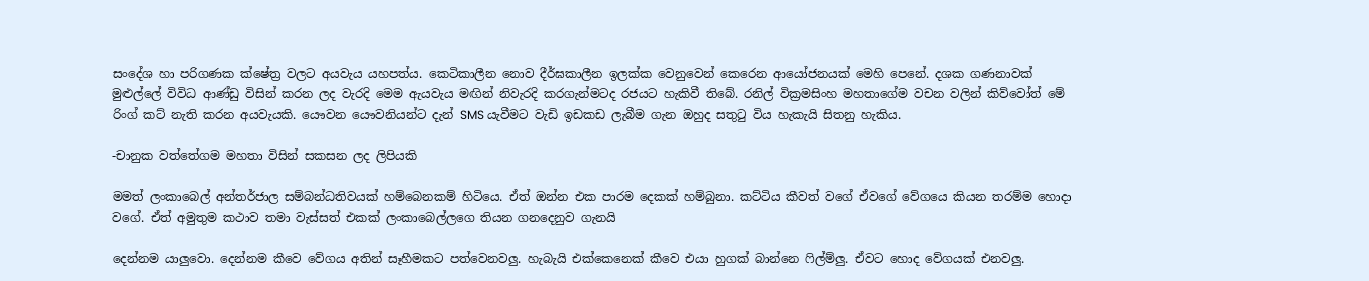සංදේශ හා පරිගණක ක්ෂේත්‍ර වලට අයවැය යහපත්ය. කෙටිකාලීන නොව දීර්ඝකාලීන ඉලක්ක වෙනුවෙන් කෙරෙන ආයෝජනයක් මෙහි පෙනේ. දශක ගණනාවක් මුළුල්ලේ විවිධ ආණ්ඩු විසින් කරන ලද වැරදි මෙම ඇයවැය මඟින් නිවැරදි කරගැන්මටද රජයට හැකිවී තිබේ. රනිල් වික්‍රමසිංහ මහතාගේම වචන වලින් කිව්වෝත් මේ රිංග් කට් නැති කරන අයවැයකි. යෞවන යෞවනියන්ට දැන් SMS යැවීමට වැඩි ඉඩකඩ ලැබීම ගැන ඔහුද සතුටු විය හැකැයි සිතනු හැකිය.

-චානුක වත්තේගම මහතා විසින් සකසන ලද ලිපියකි

මමත් ලංකාබෙල් අන්තර්ජාල සම්බන්ධතිවයක් හම්බෙනකම් හිටියෙ. ඒත් ඔන්න එක පාරම දෙකක් හම්බුනා. කට්ටිය කීවත් වගේ ඒවගේ වේගයෙ කියන තරම්ම හොදා වගේ. ඒත් අමුතුම කථාව තමා වැස්සත් එකක් ලංකාබෙල්ලගෙ තියන ගනදෙනුව ගැනයි

දෙන්නම යාලුවො. දෙන්නම කීවෙ වේගය අතින් සෑහීමකට පත්වෙනවලු. හැබැයි එක්කෙනෙක් කීවෙ එයා හුගක් බාන්නෙ ෆිල්ම්ලු. ඒවට හොද වේගයක් එනවලු.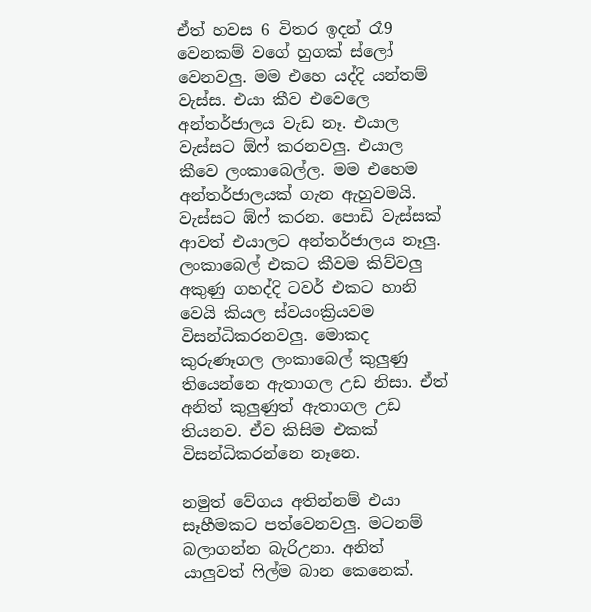ඒත් හවස 6 විතර ඉදන් රෑ9 වෙනකම් වගේ හුගක් ස්ලෝ වෙනවලු. මම එහෙ යද්දි යන්තම් වැස්ස. එයා කීව එවෙලෙ අන්තර්ජාලය වැඩ නෑ. එයාල වැස්සට ඕෆ් කරනවලු. එයාල කීවෙ ලංකාබෙල්ල. මම එහෙම අන්තර්ජාලයක් ගැන ඇහුවමයි. වැස්සට ඹ්ෆ් කරන. පොඩි වැස්සක් ආවත් එයාලට අන්තර්ජාලය නෑලු. ලංකාබෙල් එකට කීවම කිව්වලු අකුණු ගහද්දි ටවර් එකට හානි වෙයි කියල ස්වයංක්‍රියවම විසන්ධිකරනවලු. මොකද කුරුණෑගල ලංකාබෙල් කුලුණු තියෙන්නෙ ඇතාගල උඩ නිසා. ඒත් අනිත් කුලුණුත් ඇතාගල උඩ තියනව. ඒව කිසිම එකක් විසන්ධිකරන්නෙ නෑනෙ.

නමුත් වේගය අතින්නම් එයා සෑහීමකට පත්වෙනවලු. මටනම් බලාගන්න බැරිඋනා. අනිත් යාලුවත් ෆිල්ම බාන කෙනෙක්.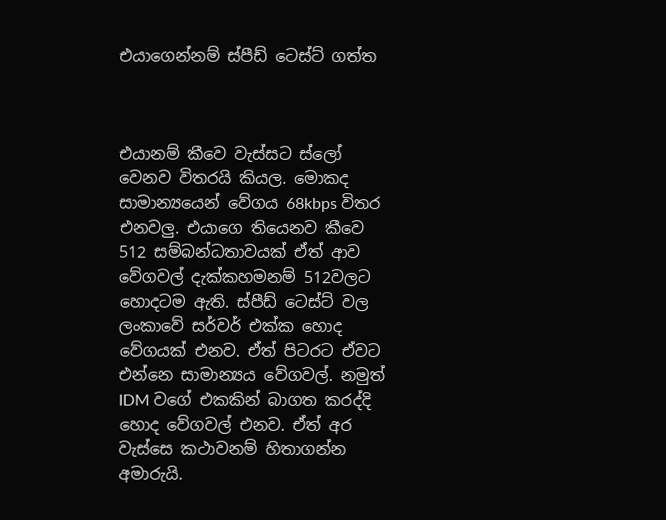එයාගෙන්නම් ස්පීඩ් ටෙස්ට් ගත්ත



එයානම් කීවෙ වැස්සට ස්ලෝ වෙනව විතරයි කියල. මොකද සාමාන්‍යයෙන් වේගය 68kbps විතර එනවලු. එයාගෙ තියෙනව කීවෙ 512 සම්බන්ධතාවයක් ඒත් ආව වේගවල් දැක්කහමනම් 512වලට හොදටම ඇති. ස්පීඩ් ටෙස්ට් වල ලංකාවේ සර්වර් එක්ක හොද වේගයක් එනව. ඒත් පිටරට ඒවට එන්නෙ සාමාන්‍යය වේගවල්. නමුත් IDM ව‍ගේ එකකින් බාගත කරද්දි හොද වේගවල් එනව. ඒත් අර වැස්සෙ කථාවනම් හිතාගන්න අමාරුයි.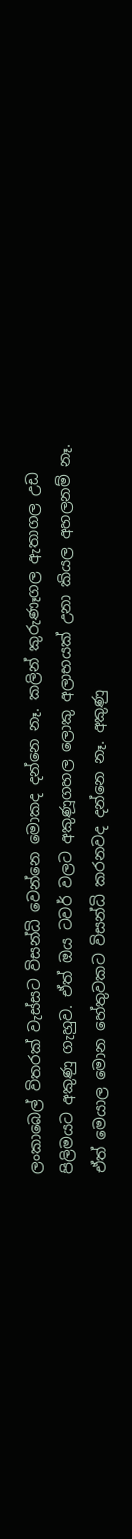ලංකාබෙල් විතරක් වැස්ස‍ට විසන්ධි වෙන්නෙ මොකද දන්නෙ නෑ. කලින් කුරුණෑගල ඇතාගල උඩ පිලිමයට අකුණු ගැහුව. ඒත් ඔය ‍ටවර් වලට අකුණූගහල ලොකු අලාභයක් උනා කියල අහලනම් නෑ. ඒත් මෙයාල මොන හේතුවකට විසන්ධි කරනවද දන්නෙ නෑ. අකුණු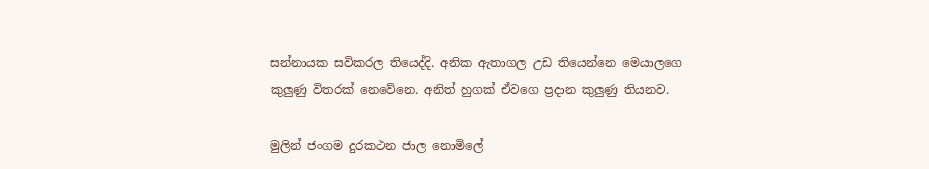සන්නායක සවිකරල තියෙද්දි. අනික ඇතාගල උඩ තියෙන්නෙ මෙයාලගෙ කුලුණු විතරක් නෙවේනෙ. අනිත් හුගක් ඒවගෙ ප්‍රදාන කුලුණු තියනව.

මුලින් ජංගම දුරකථන ජාල නොමි‍ලේ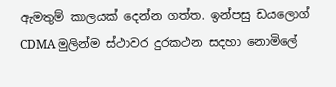ඇමතුම් කාලයක් දෙන්න ගත්ත. ඉන්පසු ඩයලොග් CDMA මුලින්ම ස්ථාවර දුරකථන සදහා නොමිලේ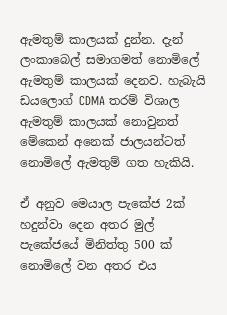ඇමතුම් කාලයක් දුන්න. දැන් ලංකාබෙල් සමාගමත් නොමිලේ ඇමතුම් කාලයක් දෙනව. හැබැයි ඩයලොග් CDMA තරම් විශාල ඇමතුම් කාලයක් නොවුනත් මේකෙන් අනෙක් ජාලයන්ටත් නොමිලේ ඇමතුම් ගත හැකියි.

ඒ අනුව මෙයාල පැකේජ 2ක් හදුන්වා දෙන අතර මුල් පැකේජයේ මිනිත්තු 500 ක් නොමිලේ වන අතර එය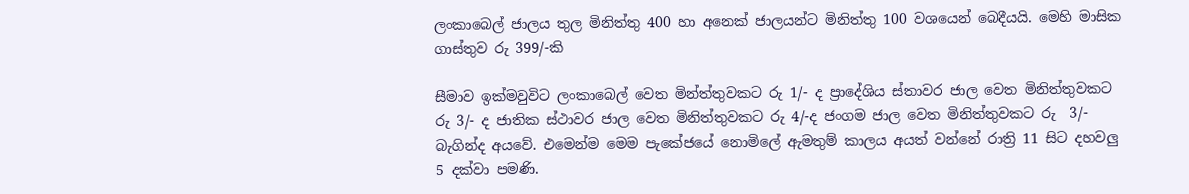ලංකාබෙල් ජාලය තුල මිනිත්තු 400 හා අනෙක් ජාලයන්ට මිනිත්තු 100 වශයෙන් බෙදීයයි. මෙහි මාසික ගාස්තුව රු 399/-කි

සීමාව ඉක්මවුවිට ලංකාබෙල් වෙත මින්ත්තුවකට රු 1/- ද ප්‍රාදේශිය ස්තාවර ජාල වෙත මිනිත්තුවකට රු 3/- ද ජාතික ස්ථාවර ජාල වෙත මිනිත්තුවකට රු 4/-ද ජංගම ජාල වෙත මිනිත්තුවකට රු  3/- බැගින්ද අයවේ. එමෙන්ම මෙම පැකේජයේ නොමිලේ ඇමතුම් කාලය අයත් වන්නේ රාත්‍රි 11 සිට දහවලු 5 දක්වා පමණි.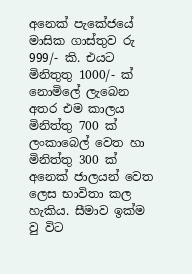අනෙක් පැකේජයේ මාසික ගාස්තුව රු 999/- කි. එයට මිනිතුතු 1000/- ක් නොමිලේ ලැබෙන අතර එම කාලය මිනිත්තු 700 ක් ලංකාබෙල් වෙත හා මිනිත්තු 300 ක් අනෙක් ජාල‍යන් වෙත ලෙස භාවිතා කල හැකිය. සීමාව ඉක්ම වු විට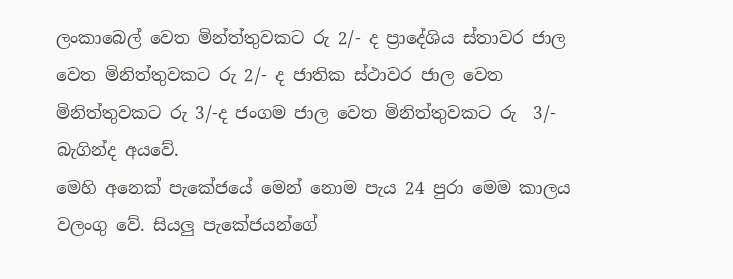ලංකාබෙල් වෙත මින්ත්තුවකට රු 2/- ද ප්‍රාදේශිය ස්තාවර ජාල වෙත මිනිත්තුවකට රු 2/- ද ජාතික ස්ථාවර ජාල වෙත මිනිත්තුවකට රු 3/-ද ජංගම ජාල වෙත මිනිත්තුවකට රු  3/- බැගින්ද අයවේ.
මෙහි අනෙක් පැකේජයේ මෙන් නොම පැය 24 පුරා මෙම කාලය වලංගු වේ. සියලු පැකේජයන්ගේ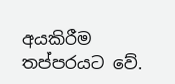අයකිරීම තප්පරයට වේ.